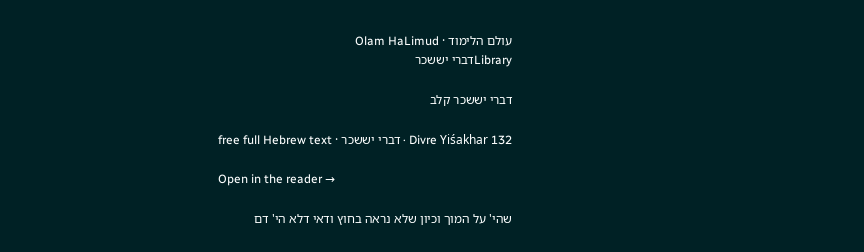עולם הלימוד · Olam HaLimud
Libraryדברי יששכר

דברי יששכר קלב

Divre Yiśakhar 132 · דברי יששכר · free full Hebrew text

Open in the reader →

שהי' על המוך וכיון שלא נראה בחוץ ודאי דלא הי' דם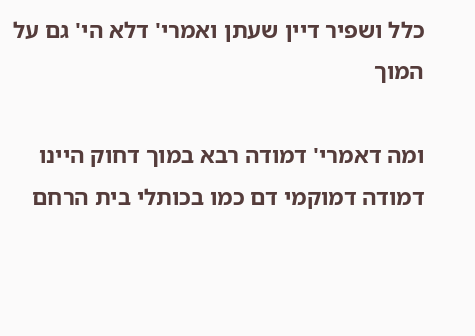כלל ושפיר דיין שעתן ואמרי' דלא הי' גם על המוך

ומה דאמרי' דמודה רבא במוך דחוק היינו דמודה דמוקמי דם כמו בכותלי בית הרחם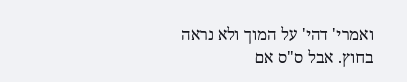ואמרי' דהי' על המוך ולא נראה בחוץ. אבל ס"ס אם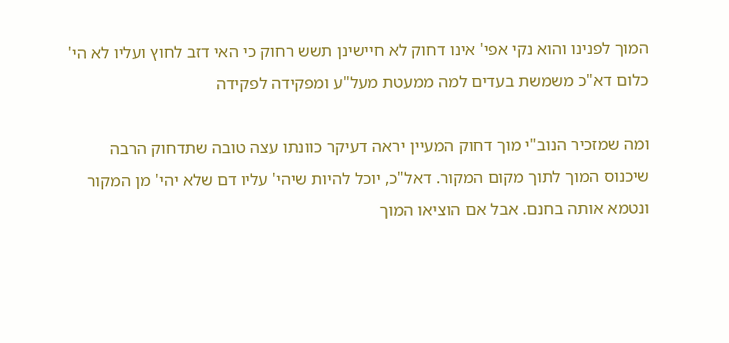המוך לפנינו והוא נקי אפי' אינו דחוק לא חיישינן תשש רחוק כי האי דזב לחוץ ועליו לא הי' כלום דא"כ משמשת בעדים למה ממעטת מעל"ע ומפקידה לפקידה

ומה שמזכיר הנוב"י מוך דחוק המעיין יראה דעיקר כוונתו עצה טובה שתדחוק הרבה שיכנוס המוך לתוך מקום המקור. דאל"כ, יוכל להיות שיהי' עליו דם שלא יהי' מן המקור ונטמא אותה בחנם. אבל אם הוציאו המוך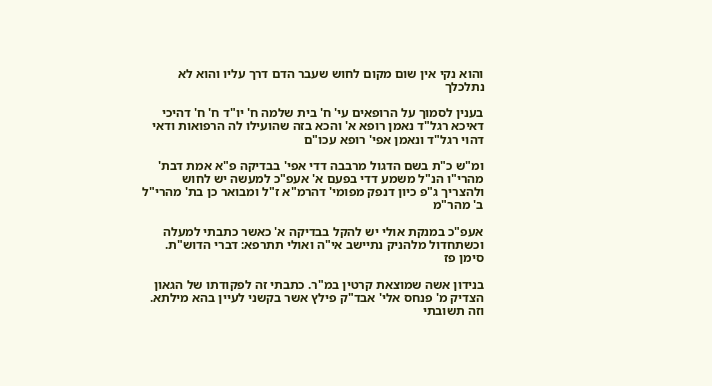והוא נקי אין שום מקום לחוש שעבר הדם דרך עליו והוא לא נתלכלך

בענין לסמוך על הרופאים עי' ח' בית שלמה ח' יו"ד ח' ח' דהיכי דאיכא רגל"ד נאמן רופא א' והכא בזה שהועילו לה הרפואות ודאי דהוי רגל"ד ונאמן אפי' רופא עכו"ם

ומ"ש כ"ת בשם הדגול מרבבה דדי אפי' בבדיקה פ"א אמת דבת' מהרי"ו הנ"ל משמע דדי בפעם א' אעפ"כ למעשה יש לחוש ולהצריך ג"פ כיון דנפק מפומי' דהרמ"א ז"ל ומבואר כן בת' מהרי"ל ב' מהר"מ

אעפ"כ במנקת אולי יש להקל בבדיקה א' כאשר כתבתי למעלה וכשתחדול מלהניק נתיישב אי"ה ואולי תתרפא: דברי הדוש"ת. סימן פז

בנידון אשה שמוצאת קרטין במ"ר. כתבתי זה לפקודתו של הגאון הצדיק מ' פנחס אלי' אבד"ק פילץ אשר בקשני לעיין בהא מילתא. וזה תשובתי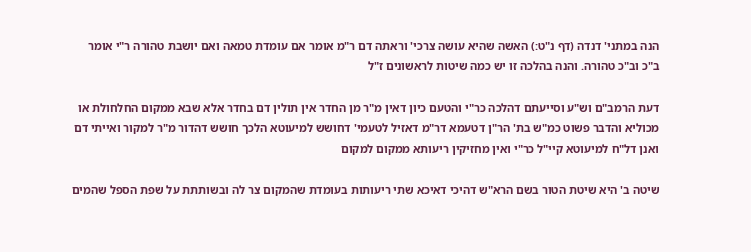הנה במתני' דנדה (דף נ"ט:) האשה שהיא עושה צרכי' וראתה דם ר"מ אומר אם עומדת טמאה ואם יושבת טהורה ר"י אומר ב"כ וב"כ טהורה. והנה בהלכה זו יש כמה שיטות לראשונים ז"ל

דעת הרמב"ם וש"ע וסייעתם דהלכה כר"י והטעם כיון דאין מ"ר מן החדר אין תולין דם בחדר אלא שבא ממקום החלחולת או מכוליא והדבר פשוט כמ"ש בת' הר"ן דטעמא דר"מ דאזיל לטעמי' דחושש למיעוטא הלכך חושש דהדור מ"ר למקור ואייתי דם ואנן דל"ח למיעוטא קיי"ל כר"י ואין מחזיקין ריעותא ממקום למקום

שיטה ב' היא שיטת הטור בשם הרא"ש דהיכי דאיכא שתי ריעותות בעומדת שהמקום צר לה ובשותתת על שפת הספל שהמים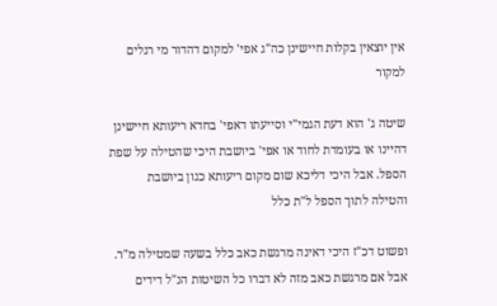אין יוצאין בקלות חיישינן כה"ג אפי' למקום דהדור מי רגלים למקור

שיטה ג' הוא דעת הגמי"י וסייעתו דאפי' בחדא ריעותא חיישינן דהיינו או בעומדת לחוד או אפי' ביושבת היכי שהטילה על שפת הספל. אבל היכי דליכא שום מקום ריעותא כגון ביושבת והטילה לתוך הספל ל"ת כלל

ופשוט דכ"ז היכי דאינה מרגשת כאב כלל בשעה שמטילה מ"ר. אבל אם מרגשת כאב מזה לא דברו כל השיטות הנ"ל דידים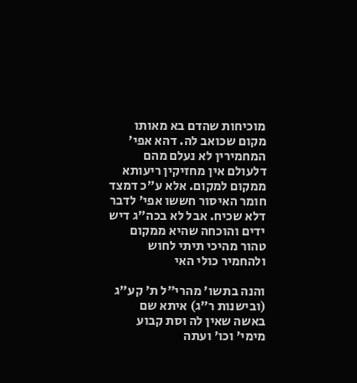מוכיחות שהדם בא מאותו מקום שכואב לה. דהא אפי' המחמירין לא נעלם מהם דלעולם אין מחזיקין ריעותא ממקום למקום. אלא ע"כ דמצד חומר האיסור חששו אפי' לדבר דלא שכיח. אבל לא בכה"ג דיש ידים והוכחה שהיא ממקום טהור מהיכי תיתי לחוש ולהחמיר כולי האי

והנה בתשו' מהרי"ל ת' קע"ג (ובישנות ר"ג) איתא שם באשה שאין לה וסת קבוע מימי' וכו' ועתה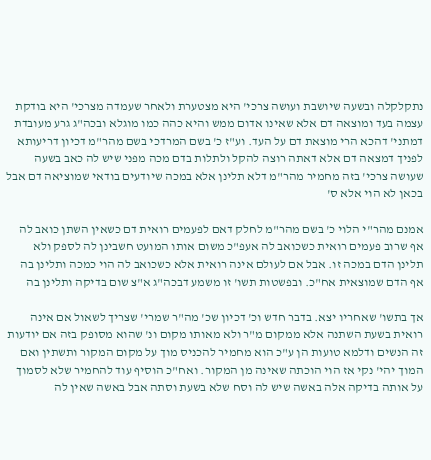נתקלקלה ובשעה שיושבת ועושה צרכי' היא מצטערת ולאחר שעמדה מצרכי' היא בודקת עצמה בעד ומוצאה דם אלא שאינו אדום ממש והיא כהה כמו מוגלא ובכה"ג גרע מעובדת דמתני' דהכא הרי מוצאת דם על העד. וע"ז כ' בשם המרדכי בשם מהר"מ דכיון דריעותא לפניך דמצאה דם אלא דאתה רוצה להקל ולתלות בדם מכה מפני שיש לה כאב בשעה שעושה צרכי' בזה מחמיר מהר"מ דלא תלינן אלא במכה שיודעים בודאי שמוציאה דם אבל בכאן לא הוי אלא ס'

אמנם מהר"י הלוי כ' בשם מהר"מ לחלק דאם לפעמים רואית דם כשאין השתן כואב לה אף שרוב פעמים רואית כשכואב לה אעפ"כ משום אותו המועט חשבינן לה לספק ולא תלינן הדם במכה זו. אבל אם לעולם אינה רואית אלא כשכואב לה הוי כמכה ותלינן בה אף הדם שמוצאית אח"כ. ובפשטות תשו' זו משמע דבכה"ג א"צ שום בדיקה ותלינן בה

אך בתשו' שאחריו יצא. בדבר חדש וכ' דכיון שכ' מה"ר שמרי' שצריך לשאול אם אינה רואית בשעת השתנה אלא ממקום מ"ר ולא מאותו מקום ונ' שהוא מסופק בזה אם יודעות זה הנשים ודלמא טועות הן ע"כ הוא מחמיר להכניס מוך על מקום המקור ותשתין ואם המוך יהי' נקי אז הוי הוכתה שאינה מן המקור. ואח"כ הוסיף עוד להחמיר שלא לסמוך על אותה בדיקה אלה באשה שיש לה וסח שלא בשעת וסתה אבל באשה שאין לה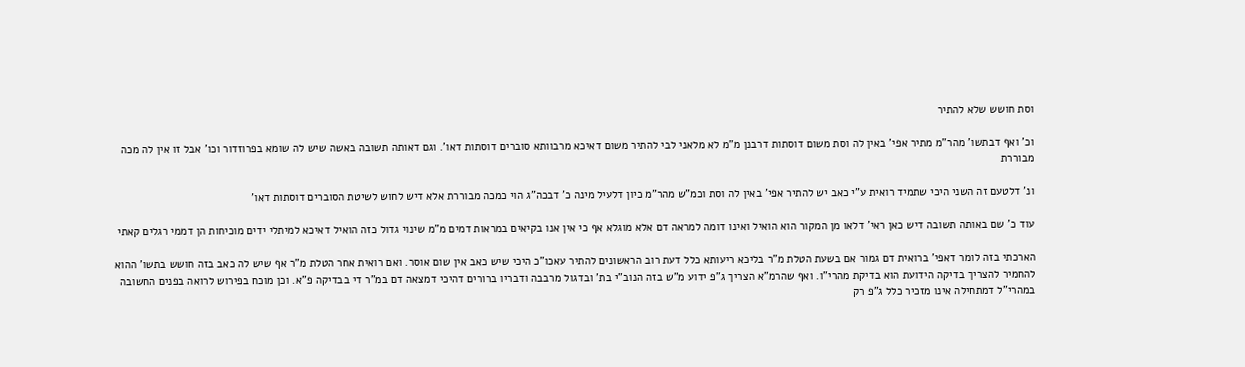וסת חושש שלא להתיר

וכ' ואף דבתשו' מהר"מ מתיר אפי' באין לה וסת משום דוסתות דרבנן מ"מ לא מלאני לבי להתיר משום דאיכא מרבוותא סוברים דוסתות דאו'. וגם דאותה תשובה באשה שיש לה שומא בפרוזדור וכו' אבל זו אין לה מכה מבוררת

ונ' דלטעם זה השני היכי שתמיד רואית ע"י כאב יש להתיר אפי' באין לה וסת וכמ"ש מהר"מ כיון דלעיל מינה כ' דבכה"ג הוי כמכה מבוררת אלא דיש לחוש לשיטת הסוברים דוסתות דאו'

עוד כ' שם באותה תשובה דיש כאן ראי' דלאו מן המקור הוא הואיל ואינו דומה למראה דם אלא מוגלא אף כי אין אנו בקיאים במראות דמים מ"מ שינוי גדול כזה הואיל דאיכא למיתלי ידים מוכיחות הן דממי רגלים קאתי

הארכתי בזה לומר דאפי' ברואית דם גמור אם בשעת הטלת מ"ר בליכא ריעותא כלל דעת רוב הראשונים להתיר עאכו"כ היכי שיש כאב אין שום אוסר. ואם רואית אחר הטלת מ"ר אף שיש לה כאב בזה חושש בתשו' ההוא להחמיר להצריך בדיקה הידועת הוא בדיקת מהרי"ו. ואף שהרמ"א הצריך ג"פ ידוע מ"ש בזה הנוב"י בת' ובדגול מרבבה ודבריו ברורים דהיכי דמצאה דם במ"ר די בבדיקה פ"א. וכן מוכח בפירוש לרואה בפנים החשובה במהרי"ל דמתחילה אינו מזכיר כלל ג"פ רק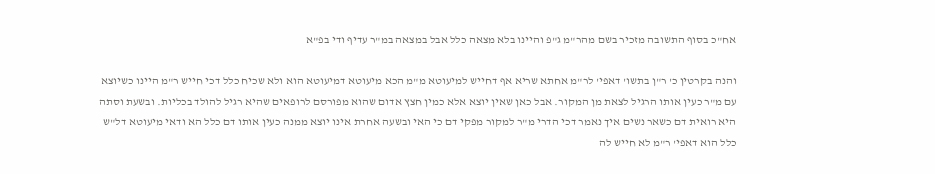אח"כ בסוף התשובה מזכיר בשם מהר"מ ג"פ והיינו בלא מצאה כלל אבל במצאה במ"ר עדיף ודי בפ"א

והנה בקרטין כ' ר"ן בתשו' דאפי' לר"מ אחתא שריא אף דחייש למיעוטא מ"מ הכא מיעוטא דמיעוטא הוא ולא שכיח כלל דכי חייש ר"מ היינו כשיוצא עם מ"ר כעין אותו הרגיל לצאת מן המקור. אבל כאן שאין יוצא אלא כמין חצץ אדום שהוא מפורסם לרופאים שהיא רגיל להולד בכליות. ובשעת וסתה היא רואית דם כשאר נשים איך נאמר דכי הדרי מ"ר למקור מפקי דם כי האי ובשעה אחרת אינו יוצא ממנה כעין אותו דם כלל הא ודאי מיעוטא דל"ש כלל הוא דאפי' ר"מ לא חייש לה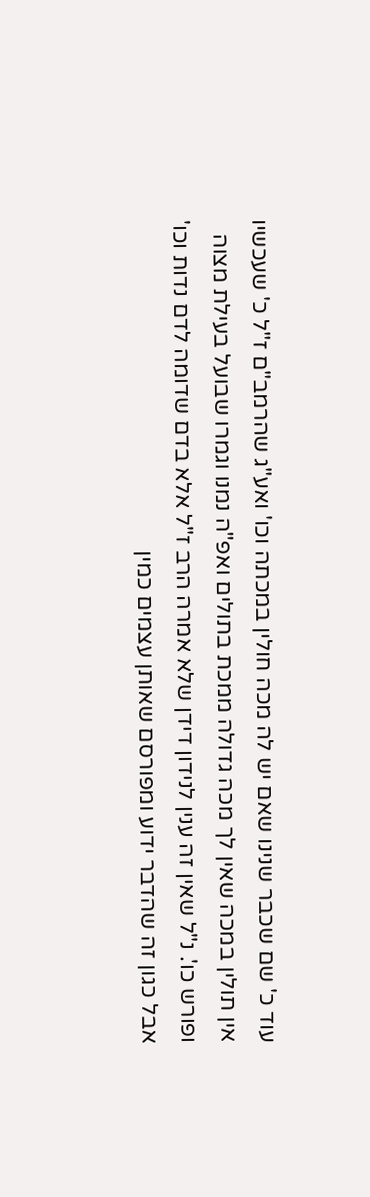עוד כ' שם שכבר שנינו שאם יש לה מכה חולין במכתה וכו' ואע"ג שהרמב"ם ז"ל כ' שעכשיו אין תולין במכה שאין לך מכה גדולה ממכת בתולים ואפ"ה נמנו וגמרו שבועל בעילת מצוה ופורש כו'. נ"ל שאין זה ענין לנידון דידן שלא אמרה הרב ז"ל אלא בדם שדומה לדם נדות וכו' אבל כגון זה שהדבר ידוע ומפורסם שאותן עצמים כמין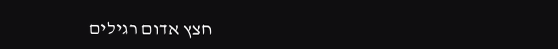חצץ אדום רגילים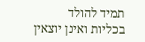תמיד להולד בכליות ואינן יוצאין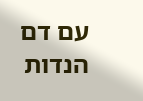עם דם הנדות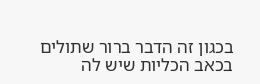בכגון זה הדבר ברור שתולים בכאב הכליות שיש לה